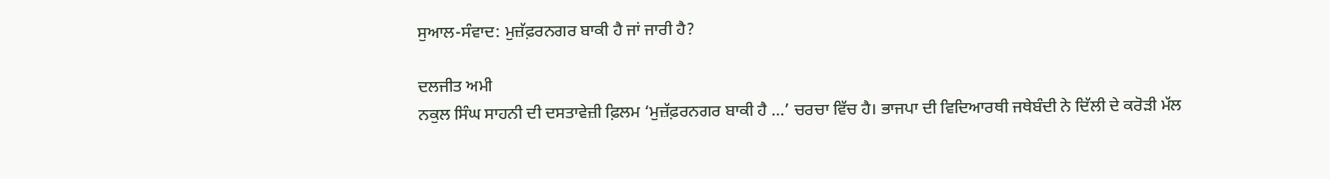ਸੁਆਲ-ਸੰਵਾਦ: ਮੁਜ਼ੱਫ਼ਰਨਗਰ ਬਾਕੀ ਹੈ ਜਾਂ ਜਾਰੀ ਹੈ?

ਦਲਜੀਤ ਅਮੀ
ਨਕੁਲ ਸਿੰਘ ਸਾਹਨੀ ਦੀ ਦਸਤਾਵੇਜ਼ੀ ਫ਼ਿਲਮ ‘ਮੁਜ਼ੱਫ਼ਰਨਗਰ ਬਾਕੀ ਹੈ …’ ਚਰਚਾ ਵਿੱਚ ਹੈ। ਭਾਜਪਾ ਦੀ ਵਿਦਿਆਰਥੀ ਜਥੇਬੰਦੀ ਨੇ ਦਿੱਲੀ ਦੇ ਕਰੋੜੀ ਮੱਲ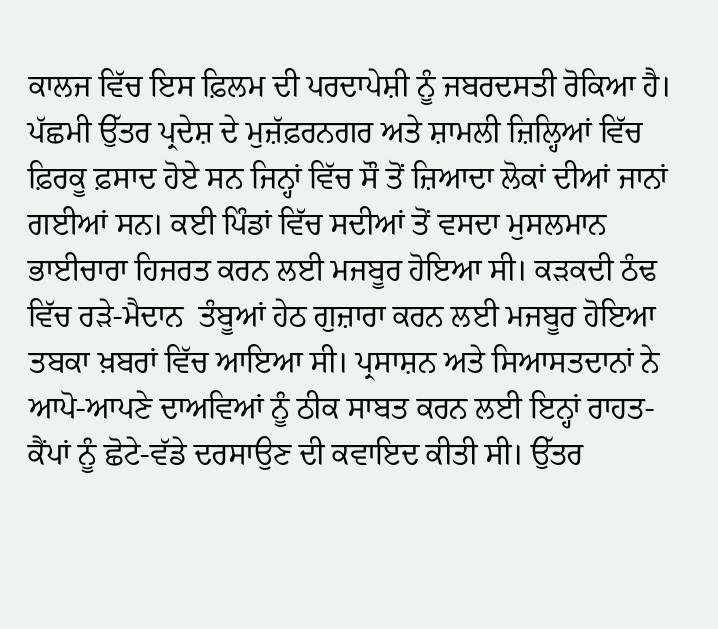ਕਾਲਜ ਵਿੱਚ ਇਸ ਫ਼ਿਲਮ ਦੀ ਪਰਦਾਪੇਸ਼ੀ ਨੂੰ ਜਬਰਦਸਤੀ ਰੋਕਿਆ ਹੈ। ਪੱਛਮੀ ਉੱਤਰ ਪ੍ਰਦੇਸ਼ ਦੇ ਮੁਜ਼ੱਫ਼ਰਨਗਰ ਅਤੇ ਸ਼ਾਮਲੀ ਜ਼ਿਲ੍ਹਿਆਂ ਵਿੱਚ ਫ਼ਿਰਕੂ ਫ਼ਸਾਦ ਹੋਏ ਸਨ ਜਿਨ੍ਹਾਂ ਵਿੱਚ ਸੌ ਤੋਂ ਜ਼ਿਆਦਾ ਲੋਕਾਂ ਦੀਆਂ ਜਾਨਾਂ ਗਈਆਂ ਸਨ। ਕਈ ਪਿੰਡਾਂ ਵਿੱਚ ਸਦੀਆਂ ਤੋਂ ਵਸਦਾ ਮੁਸਲਮਾਨ ਭਾਈਚਾਰਾ ਹਿਜਰਤ ਕਰਨ ਲਈ ਮਜਬੂਰ ਹੋਇਆ ਸੀ। ਕੜਕਦੀ ਠੰਢ ਵਿੱਚ ਰੜੇ-ਮੈਦਾਨ  ਤੰਬੂਆਂ ਹੇਠ ਗੁਜ਼ਾਰਾ ਕਰਨ ਲਈ ਮਜਬੂਰ ਹੋਇਆ ਤਬਕਾ ਖ਼ਬਰਾਂ ਵਿੱਚ ਆਇਆ ਸੀ। ਪ੍ਰਸਾਸ਼ਨ ਅਤੇ ਸਿਆਸਤਦਾਨਾਂ ਨੇ ਆਪੋ-ਆਪਣੇ ਦਾਅਵਿਆਂ ਨੂੰ ਠੀਕ ਸਾਬਤ ਕਰਨ ਲਈ ਇਨ੍ਹਾਂ ਰਾਹਤ-ਕੈਂਪਾਂ ਨੂੰ ਛੋਟੇ-ਵੱਡੇ ਦਰਸਾਉਣ ਦੀ ਕਵਾਇਦ ਕੀਤੀ ਸੀ। ਉੱਤਰ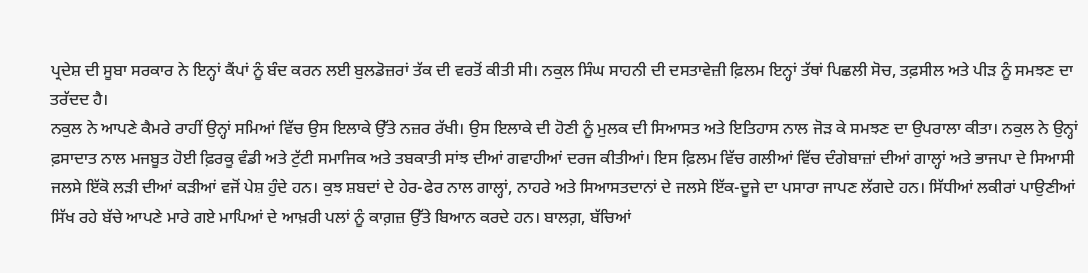ਪ੍ਰਦੇਸ਼ ਦੀ ਸੂਬਾ ਸਰਕਾਰ ਨੇ ਇਨ੍ਹਾਂ ਕੈਂਪਾਂ ਨੂੰ ਬੰਦ ਕਰਨ ਲਈ ਬੁਲਡੋਜ਼ਰਾਂ ਤੱਕ ਦੀ ਵਰਤੋਂ ਕੀਤੀ ਸੀ। ਨਕੁਲ ਸਿੰਘ ਸਾਹਨੀ ਦੀ ਦਸਤਾਵੇਜ਼ੀ ਫ਼ਿਲਮ ਇਨ੍ਹਾਂ ਤੱਥਾਂ ਪਿਛਲੀ ਸੋਚ, ਤਫ਼ਸੀਲ ਅਤੇ ਪੀੜ ਨੂੰ ਸਮਝਣ ਦਾ ਤਰੱਦਦ ਹੈ।
ਨਕੁਲ ਨੇ ਆਪਣੇ ਕੈਮਰੇ ਰਾਹੀਂ ਉਨ੍ਹਾਂ ਸਮਿਆਂ ਵਿੱਚ ਉਸ ਇਲਾਕੇ ਉੱਤੇ ਨਜ਼ਰ ਰੱਖੀ। ਉਸ ਇਲਾਕੇ ਦੀ ਹੋਣੀ ਨੂੰ ਮੁਲਕ ਦੀ ਸਿਆਸਤ ਅਤੇ ਇਤਿਹਾਸ ਨਾਲ ਜੋੜ ਕੇ ਸਮਝਣ ਦਾ ਉਪਰਾਲਾ ਕੀਤਾ। ਨਕੁਲ ਨੇ ਉਨ੍ਹਾਂ ਫ਼ਸਾਦਾਤ ਨਾਲ ਮਜਬੂਤ ਹੋਈ ਫ਼ਿਰਕੂ ਵੰਡੀ ਅਤੇ ਟੁੱਟੀ ਸਮਾਜਿਕ ਅਤੇ ਤਬਕਾਤੀ ਸਾਂਝ ਦੀਆਂ ਗਵਾਹੀਆਂ ਦਰਜ ਕੀਤੀਆਂ। ਇਸ ਫ਼ਿਲਮ ਵਿੱਚ ਗਲੀਆਂ ਵਿੱਚ ਦੰਗੇਬਾਜ਼ਾਂ ਦੀਆਂ ਗਾਲ੍ਹਾਂ ਅਤੇ ਭਾਜਪਾ ਦੇ ਸਿਆਸੀ ਜਲਸੇ ਇੱਕੋ ਲੜੀ ਦੀਆਂ ਕੜੀਆਂ ਵਜੋਂ ਪੇਸ਼ ਹੁੰਦੇ ਹਨ। ਕੁਝ ਸ਼ਬਦਾਂ ਦੇ ਹੇਰ-ਫੇਰ ਨਾਲ ਗਾਲ੍ਹਾਂ, ਨਾਹਰੇ ਅਤੇ ਸਿਆਸਤਦਾਨਾਂ ਦੇ ਜਲਸੇ ਇੱਕ-ਦੂਜੇ ਦਾ ਪਸਾਰਾ ਜਾਪਣ ਲੱਗਦੇ ਹਨ। ਸਿੱਧੀਆਂ ਲਕੀਰਾਂ ਪਾਉਣੀਆਂ ਸਿੱਖ ਰਹੇ ਬੱਚੇ ਆਪਣੇ ਮਾਰੇ ਗਏ ਮਾਪਿਆਂ ਦੇ ਆਖ਼ਰੀ ਪਲਾਂ ਨੂੰ ਕਾਗ਼ਜ਼ ਉੱਤੇ ਬਿਆਨ ਕਰਦੇ ਹਨ। ਬਾਲਗ਼, ਬੱਚਿਆਂ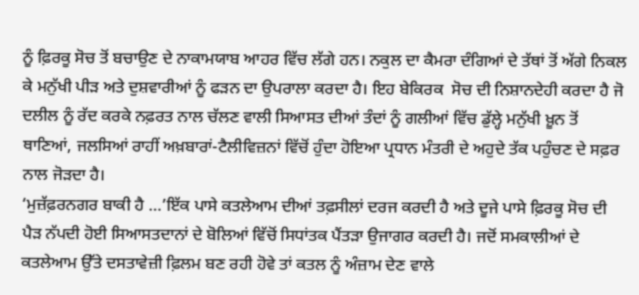ਨੂੰ ਫ਼ਿਰਕੂ ਸੋਚ ਤੋਂ ਬਚਾਉਣ ਦੇ ਨਾਕਾਮਯਾਬ ਆਹਰ ਵਿੱਚ ਲੱਗੇ ਹਨ। ਨਕੁਲ ਦਾ ਕੈਮਰਾ ਦੰਗਿਆਂ ਦੇ ਤੱਥਾਂ ਤੋਂ ਅੱਗੇ ਨਿਕਲ ਕੇ ਮਨੁੱਖੀ ਪੀੜ ਅਤੇ ਦੁਸ਼ਵਾਰੀਆਂ ਨੂੰ ਫੜਨ ਦਾ ਉਪਰਾਲਾ ਕਰਦਾ ਹੈ। ਇਹ ਬੇਕਿਰਕ  ਸੋਚ ਦੀ ਨਿਸ਼ਾਨਦੇਹੀ ਕਰਦਾ ਹੈ ਜੋ ਦਲੀਲ ਨੂੰ ਰੱਦ ਕਰਕੇ ਨਫ਼ਰਤ ਨਾਲ ਚੱਲਣ ਵਾਲੀ ਸਿਆਸਤ ਦੀਆਂ ਤੰਦਾਂ ਨੂੰ ਗਲੀਆਂ ਵਿੱਚ ਡੁੱਲ੍ਹੇ ਮਨੁੱਖੀ ਖ਼ੂਨ ਤੋਂ ਥਾਣਿਆਂ, ਜਲਸਿਆਂ ਰਾਹੀਂ ਅਖ਼ਬਾਰਾਂ-ਟੈਲੀਵਿਜ਼ਨਾਂ ਵਿੱਚੋਂ ਹੁੰਦਾ ਹੋਇਆ ਪ੍ਰਧਾਨ ਮੰਤਰੀ ਦੇ ਅਹੁਦੇ ਤੱਕ ਪਹੁੰਚਣ ਦੇ ਸਫ਼ਰ ਨਾਲ ਜੋੜਦਾ ਹੈ।
‘ਮੁਜ਼ੱਫ਼ਰਨਗਰ ਬਾਕੀ ਹੈ …’ਇੱਕ ਪਾਸੇ ਕਤਲੇਆਮ ਦੀਆਂ ਤਫ਼ਸੀਲਾਂ ਦਰਜ ਕਰਦੀ ਹੈ ਅਤੇ ਦੂਜੇ ਪਾਸੇ ਫ਼ਿਰਕੂ ਸੋਚ ਦੀ ਪੈੜ ਨੱਪਦੀ ਹੋਈ ਸਿਆਸਤਦਾਨਾਂ ਦੇ ਬੋਲਿਆਂ ਵਿੱਚੋਂ ਸਿਧਾਂਤਕ ਪੈਂਤੜਾ ਉਜਾਗਰ ਕਰਦੀ ਹੈ। ਜਦੋਂ ਸਮਕਾਲੀਆਂ ਦੇ ਕਤਲੇਆਮ ਉੱਤੇ ਦਸਤਾਵੇਜ਼ੀ ਫ਼ਿਲਮ ਬਣ ਰਹੀ ਹੋਵੇ ਤਾਂ ਕਤਲ ਨੂੰ ਅੰਜ਼ਾਮ ਦੇਣ ਵਾਲੇ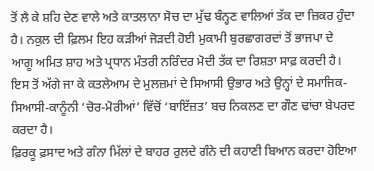ਤੋਂ ਲੈ ਕੇ ਸ਼ਹਿ ਦੇਣ ਵਾਲੇ ਅਤੇ ਕਾਤਲਾਨਾ ਸੋਚ ਦਾ ਮੁੱਢ ਬੰਨ੍ਹਣ ਵਾਲਿਆਂ ਤੱਕ ਦਾ ਜ਼ਿਕਰ ਹੁੰਦਾ ਹੈ। ਨਕੁਲ ਦੀ ਫ਼ਿਲਮ ਇਹ ਕੜੀਆਂ ਜੋੜਦੀ ਹੋਈ ਮੁਕਾਮੀ ਬੁਰਛਾਗਰਦਾਂ ਤੋਂ ਭਾਜਪਾ ਦੇ ਆਗੂ ਅਮਿਤ ਸ਼ਾਹ ਅਤੇ ਪ੍ਰਧਾਨ ਮੰਤਰੀ ਨਰਿੰਦਰ ਮੋਦੀ ਤੱਕ ਦਾ ਰਿਸ਼ਤਾ ਸਾਫ਼ ਕਰਦੀ ਹੈ। ਇਸ ਤੋਂ ਅੱਗੇ ਜਾ ਕੇ ਕਤਲੇਆਮ ਦੇ ਮੁਲਜ਼ਮਾਂ ਦੇ ਸਿਆਸੀ ਉਭਾਰ ਅਤੇ ਉਨ੍ਹਾਂ ਦੇ ਸਮਾਜਿਕ-ਸਿਆਸੀ-ਕਾਨੂੰਨੀ ‘ਚੋਰ-ਮੋਰੀਆਂ’ ਵਿੱਚੋਂ ‘ਬਾਇੱਜ਼ਤ’ ਬਚ ਨਿਕਲਣ ਦਾ ਗੌਣ ਢਾਂਚਾ ਬੇਪਰਦ ਕਰਦਾ ਹੈ।
ਫ਼ਿਰਕੂ ਫ਼ਸਾਦ ਅਤੇ ਗੰਨਾ ਮਿੱਲਾਂ ਦੇ ਬਾਹਰ ਰੁਲਦੇ ਗੰਨੇ ਦੀ ਕਹਾਣੀ ਬਿਆਨ ਕਰਦਾ ਹੋਇਆ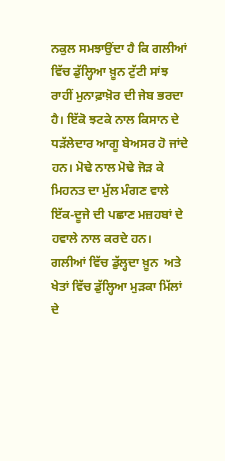ਨਕੁਲ ਸਮਝਾਉਂਦਾ ਹੈ ਕਿ ਗਲੀਆਂ ਵਿੱਚ ਡੁੱਲ੍ਹਿਆ ਖ਼ੂਨ ਟੁੱਟੀ ਸਾਂਝ ਰਾਹੀਂ ਮੁਨਾਫ਼ਾਖ਼ੋਰ ਦੀ ਜੇਬ ਭਰਦਾ ਹੈ। ਇੱਕੋ ਝਟਕੇ ਨਾਲ ਕਿਸਾਨ ਦੇ ਧੜੱਲੇਦਾਰ ਆਗੂ ਬੇਅਸਰ ਹੋ ਜਾਂਦੇ ਹਨ। ਮੋਢੇ ਨਾਲ ਮੋਢੇ ਜੋੜ ਕੇ ਮਿਹਨਤ ਦਾ ਮੁੱਲ ਮੰਗਣ ਵਾਲੇ ਇੱਕ-ਦੂਜੇ ਦੀ ਪਛਾਣ ਮਜ਼ਹਬਾਂ ਦੇ ਹਵਾਲੇ ਨਾਲ ਕਰਦੇ ਹਨ। ਗਲੀਆਂ ਵਿੱਚ ਡੁੱਲ੍ਹਦਾ ਖ਼ੂਨ  ਅਤੇ ਖੇਤਾਂ ਵਿੱਚ ਡੁੱਲ੍ਹਿਆ ਮੁੜਕਾ ਮਿੱਲਾਂ ਦੇ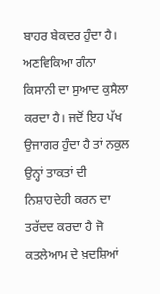ਬਾਹਰ ਬੇਕਦਰ ਹੁੰਦਾ ਹੈ। ਅਣਵਿਕਿਆ ਗੰਨਾ ਕਿਸਾਨੀ ਦਾ ਸੁਆਦ ਕੁਸੈਲਾ ਕਰਦਾ ਹੈ। ਜਦੋਂ ਇਹ ਪੱਖ ਉਜਾਗਰ ਹੁੰਦਾ ਹੈ ਤਾਂ ਨਕੁਲ ਉਨ੍ਹਾਂ ਤਾਕਤਾਂ ਦੀ ਨਿਸ਼ਾਹਦੇਹੀ ਕਰਨ ਦਾ ਤਰੱਦਦ ਕਰਦਾ ਹੈ ਜੋ ਕਤਲੇਆਮ ਦੇ ਖ਼ਦਸ਼ਿਆਂ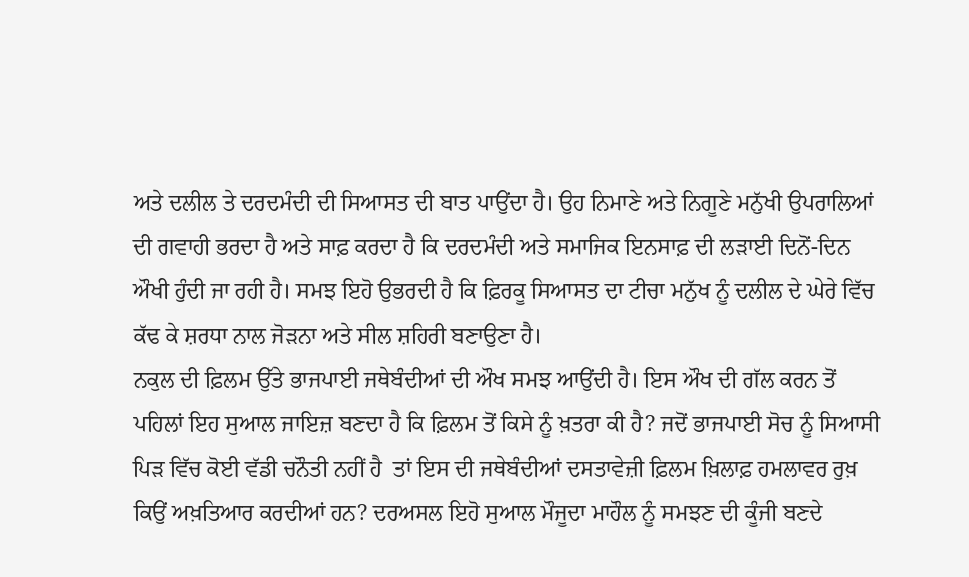ਅਤੇ ਦਲੀਲ ਤੇ ਦਰਦਮੰਦੀ ਦੀ ਸਿਆਸਤ ਦੀ ਬਾਤ ਪਾਉਂਦਾ ਹੈ। ਉਹ ਨਿਮਾਣੇ ਅਤੇ ਨਿਗੂਣੇ ਮਨੁੱਖੀ ਉਪਰਾਲਿਆਂ ਦੀ ਗਵਾਹੀ ਭਰਦਾ ਹੈ ਅਤੇ ਸਾਫ਼ ਕਰਦਾ ਹੈ ਕਿ ਦਰਦਮੰਦੀ ਅਤੇ ਸਮਾਜਿਕ ਇਨਸਾਫ਼ ਦੀ ਲੜਾਈ ਦਿਨੋਂ-ਦਿਨ ਔਖੀ ਹੁੰਦੀ ਜਾ ਰਹੀ ਹੈ। ਸਮਝ ਇਹੋ ਉਭਰਦੀ ਹੈ ਕਿ ਫ਼ਿਰਕੂ ਸਿਆਸਤ ਦਾ ਟੀਚਾ ਮਨੁੱਖ ਨੂੰ ਦਲੀਲ ਦੇ ਘੇਰੇ ਵਿੱਚ ਕੱਢ ਕੇ ਸ਼ਰਧਾ ਨਾਲ ਜੋੜਨਾ ਅਤੇ ਸੀਲ ਸ਼ਹਿਰੀ ਬਣਾਉਣਾ ਹੈ।
ਨਕੁਲ ਦੀ ਫ਼ਿਲਮ ਉੱਤੇ ਭਾਜਪਾਈ ਜਥੇਬੰਦੀਆਂ ਦੀ ਔਖ ਸਮਝ ਆਉਂਦੀ ਹੈ। ਇਸ ਔਖ ਦੀ ਗੱਲ ਕਰਨ ਤੋਂ ਪਹਿਲਾਂ ਇਹ ਸੁਆਲ ਜਾਇਜ਼ ਬਣਦਾ ਹੈ ਕਿ ਫ਼ਿਲਮ ਤੋਂ ਕਿਸੇ ਨੂੰ ਖ਼ਤਰਾ ਕੀ ਹੈ? ਜਦੋਂ ਭਾਜਪਾਈ ਸੋਚ ਨੂੰ ਸਿਆਸੀ ਪਿੜ ਵਿੱਚ ਕੋਈ ਵੱਡੀ ਚਨੌਤੀ ਨਹੀਂ ਹੈ  ਤਾਂ ਇਸ ਦੀ ਜਥੇਬੰਦੀਆਂ ਦਸਤਾਵੇਜ਼ੀ ਫ਼ਿਲਮ ਖ਼ਿਲਾਫ਼ ਹਮਲਾਵਰ ਰੁਖ਼ ਕਿਉਂ ਅਖ਼ਤਿਆਰ ਕਰਦੀਆਂ ਹਨ? ਦਰਅਸਲ ਇਹੋ ਸੁਆਲ ਮੌਜੂਦਾ ਮਾਹੌਲ ਨੂੰ ਸਮਝਣ ਦੀ ਕੂੰਜੀ ਬਣਦੇ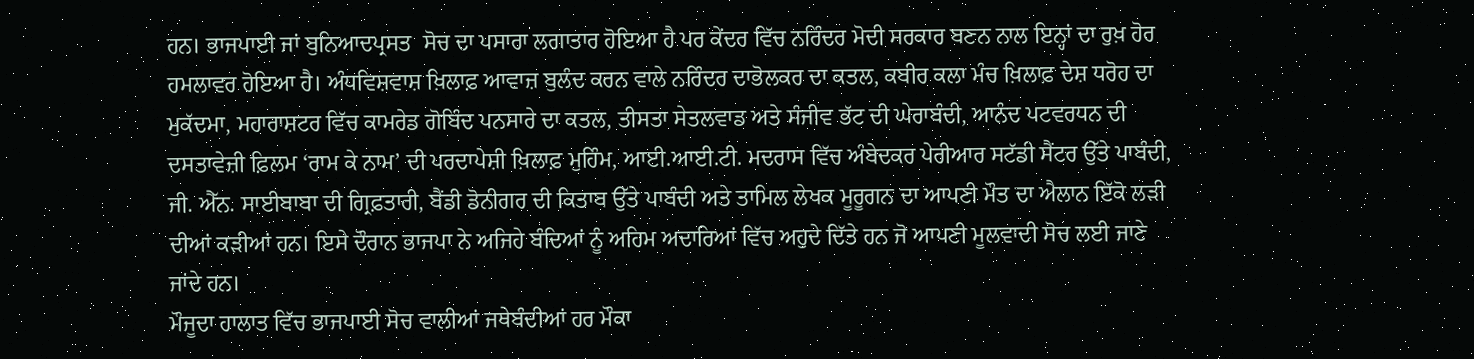ਹਨ। ਭਾਜਪਾਈ ਜਾਂ ਬੁਨਿਆਦਪ੍ਰਸਤ  ਸੋਚ ਦਾ ਪਸਾਰਾ ਲਗਾਤਾਰ ਹੋਇਆ ਹੈ ਪਰ ਕੇਂਦਰ ਵਿੱਚ ਨਰਿੰਦਰ ਮੋਦੀ ਸਰਕਾਰ ਬਣਨ ਨਾਲ ਇਨ੍ਹਾਂ ਦਾ ਰੁਖ਼ ਹੋਰ ਹਮਲਾਵਰ ਹੋਇਆ ਹੈ। ਅੰਧਵਿਸ਼ਵਾਸ਼ ਖ਼ਿਲਾਫ਼ ਆਵਾਜ਼ ਬੁਲੰਦ ਕਰਨ ਵਾਲੇ ਨਰਿੰਦਰ ਦਾਭੋਲਕਰ ਦਾ ਕਤਲ, ਕਬੀਰ ਕਲਾ ਮੰਚ ਖ਼ਿਲਾਫ਼ ਦੇਸ਼ ਧਰੋਹ ਦਾ ਮੁਕੱਦਮਾ, ਮਹਾਰਾਸ਼ਟਰ ਵਿੱਚ ਕਾਮਰੇਡ ਗੋਬਿੰਦ ਪਨਸਾਰੇ ਦਾ ਕਤਲ, ਤੀਸਤਾ ਸੇਤਲਵਾਡ ਅਤੇ ਸੰਜੀਵ ਭੱਟ ਦੀ ਘੇਰਾਬੰਦੀ, ਆਨੰਦ ਪਟਵਰਧਨ ਦੀ ਦਸਤਾਵੇਜ਼ੀ ਫ਼ਿਲਮ ‘ਰਾਮ ਕੇ ਨਾਮ’ ਦੀ ਪਰਦਾਪੇਸ਼ੀ ਖ਼ਿਲਾਫ਼ ਮੁਹਿੰਮ, ਆਈ.ਆਈ.ਟੀ. ਮਦਰਾਸ ਵਿੱਚ ਅੰਬੇਦਕਰ ਪੇਰੀਆਰ ਸਟੱਡੀ ਸੈਂਟਰ ਉੱਤੇ ਪਾਬੰਦੀ, ਜੀ. ਐੱਨ. ਸਾਈਬਾਬਾ ਦੀ ਗ੍ਰਿਫ਼ਤਾਰੀ, ਬੈਂਡੀ ਡੋਨੀਗਰ ਦੀ ਕਿਤਾਬ ਉੱਤੇ ਪਾਬੰਦੀ ਅਤੇ ਤਾਮਿਲ ਲੇਖਕ ਮੂਰੂਗਨ ਦਾ ਆਪਣੀ ਮੌਤ ਦਾ ਐਲਾਨ ਇੱਕੋ ਲੜੀ ਦੀਆਂ ਕੜੀਆਂ ਹਨ। ਇਸੇ ਦੌਰਾਨ ਭਾਜਪਾ ਨੇ ਅਜਿਹੇ ਬੰਦਿਆਂ ਨੂੰ ਅਹਿਮ ਅਦਾਰਿਆਂ ਵਿੱਚ ਅਹੁਦੇ ਦਿੱਤੇ ਹਨ ਜੋ ਆਪਣੀ ਮੂਲਵਾਦੀ ਸੋਚ ਲਈ ਜਾਣੇ ਜਾਂਦੇ ਹਨ।
ਮੌਜੂਦਾ ਹਾਲਾਤ ਵਿੱਚ ਭਾਜਪਾਈ ਸੋਚ ਵਾਲੀਆਂ ਜਥੇਬੰਦੀਆਂ ਹਰ ਮੌਕਾ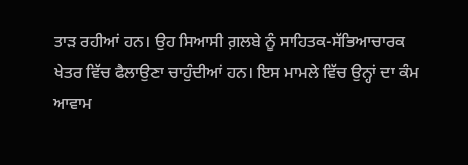ਤਾੜ ਰਹੀਆਂ ਹਨ। ਉਹ ਸਿਆਸੀ ਗ਼ਲਬੇ ਨੂੰ ਸਾਹਿਤਕ-ਸੱਭਿਆਚਾਰਕ ਖੇਤਰ ਵਿੱਚ ਫੈਲਾਉਣਾ ਚਾਹੁੰਦੀਆਂ ਹਨ। ਇਸ ਮਾਮਲੇ ਵਿੱਚ ਉਨ੍ਹਾਂ ਦਾ ਕੰਮ ਆਵਾਮ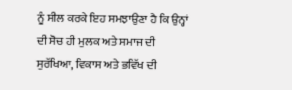ਨੂੰ ਸੀਲ ਕਰਕੇ ਇਹ ਸਮਝਾਉਣਾ ਹੈ ਕਿ ਉਨ੍ਹਾਂ ਦੀ ਸੋਚ ਹੀ ਮੁਲਕ ਅਤੇ ਸਮਾਜ ਦੀ ਸੁਰੱਖਿਆ, ਵਿਕਾਸ ਅਤੇ ਭਵਿੱਖ ਦੀ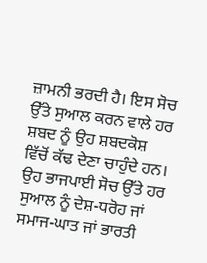ਜ਼ਾਮਨੀ ਭਰਦੀ ਹੈ। ਇਸ ਸੋਚ ਉੱਤੇ ਸੁਆਲ ਕਰਨ ਵਾਲੇ ਹਰ ਸ਼ਬਦ ਨੂੰ ਉਹ ਸ਼ਬਦਕੋਸ਼ ਵਿੱਚੋਂ ਕੱਢ ਦੇਣਾ ਚਾਹੁੰਦੇ ਹਨ। ਉਹ ਭਾਜਪਾਈ ਸੋਚ ਉੱਤੇ ਹਰ ਸੁਆਲ ਨੂੰ ਦੇਸ਼-ਧਰੋਹ ਜਾਂ ਸਮਾਜ-ਘਾਤ ਜਾਂ ਭਾਰਤੀ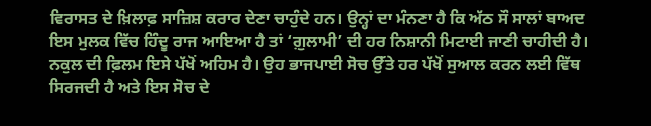ਵਿਰਾਸਤ ਦੇ ਖ਼ਿਲਾਫ਼ ਸਾਜ਼ਿਸ਼ ਕਰਾਰ ਦੇਣਾ ਚਾਹੁੰਦੇ ਹਨ। ਉਨ੍ਹਾਂ ਦਾ ਮੰਨਣਾ ਹੈ ਕਿ ਅੱਠ ਸੌ ਸਾਲਾਂ ਬਾਅਦ ਇਸ ਮੁਲਕ ਵਿੱਚ ਹਿੰਦੂ ਰਾਜ ਆਇਆ ਹੈ ਤਾਂ ‘ਗ਼ੁਲਾਮੀ’ ਦੀ ਹਰ ਨਿਸ਼ਾਨੀ ਮਿਟਾਈ ਜਾਣੀ ਚਾਹੀਦੀ ਹੈ।
ਨਕੁਲ ਦੀ ਫ਼ਿਲਮ ਇਸੇ ਪੱਖੋਂ ਅਹਿਮ ਹੈ। ਉਹ ਭਾਜਪਾਈ ਸੋਚ ਉੱਤੇ ਹਰ ਪੱਖੋਂ ਸੁਆਲ ਕਰਨ ਲਈ ਵਿੱਥ ਸਿਰਜਦੀ ਹੈ ਅਤੇ ਇਸ ਸੋਚ ਦੇ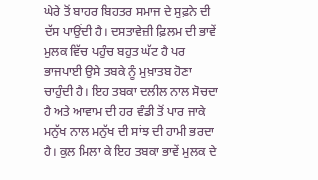ਘੇਰੇ ਤੋਂ ਬਾਹਰ ਬਿਹਤਰ ਸਮਾਜ ਦੇ ਸੁਫ਼ਨੇ ਦੀ ਦੱਸ ਪਾਉਂਦੀ ਹੈ। ਦਸਤਾਵੇਜ਼ੀ ਫ਼ਿਲਮ ਦੀ ਭਾਵੇਂ ਮੁਲਕ ਵਿੱਚ ਪਹੁੰਚ ਬਹੁਤ ਘੱਟ ਹੈ ਪਰ ਭਾਜਪਾਈ ਉਸੇ ਤਬਕੇ ਨੂੰ ਮੁਖ਼ਾਤਬ ਹੋਣਾ ਚਾਹੁੰਦੀ ਹੈ। ਇਹ ਤਬਕਾ ਦਲੀਲ ਨਾਲ ਸੋਚਦਾ ਹੈ ਅਤੇ ਆਵਾਮ ਦੀ ਹਰ ਵੰਡੀ ਤੋਂ ਪਾਰ ਜਾਕੇ ਮਨੁੱਖ ਨਾਲ ਮਨੁੱਖ ਦੀ ਸਾਂਝ ਦੀ ਹਾਮੀ ਭਰਦਾ ਹੈ। ਕੁਲ ਮਿਲਾ ਕੇ ਇਹ ਤਬਕਾ ਭਾਵੇਂ ਮੁਲਕ ਦੇ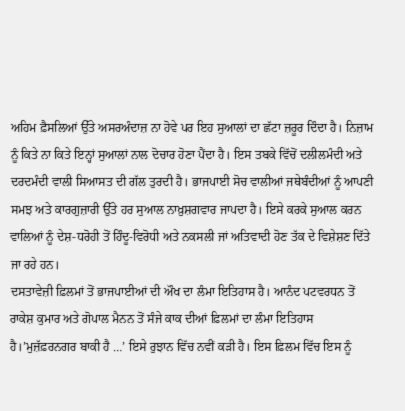ਅਹਿਮ ਫ਼ੈਸਲਿਆਂ ਉੱਤੇ ਅਸਰਅੰਦਾਜ਼ ਨਾ ਹੋਵੇ ਪਰ ਇਹ ਸੁਆਲਾਂ ਦਾ ਛੱਟਾ ਜ਼ਰੂਰ ਦਿੰਦਾ ਹੈ। ਨਿਜ਼ਾਮ ਨੂੰ ਕਿਤੇ ਨਾ ਕਿਤੇ ਇਨ੍ਹਾਂ ਸੁਆਲਾਂ ਨਾਲ ਦੋਚਾਰ ਹੋਣਾ ਪੈਂਦਾ ਹੈ। ਇਸ ਤਬਕੇ ਵਿੱਚੋਂ ਦਲੀਲਮੰਦੀ ਅਤੇ ਦਰਦਮੰਦੀ ਵਾਲੀ ਸਿਆਸਤ ਦੀ ਗੱਲ ਤੁਰਦੀ ਹੈ। ਭਾਜਪਾਈ ਸੋਚ ਵਾਲੀਆਂ ਜਥੇਬੰਦੀਆਂ ਨੂੰ ਆਪਣੀ ਸਮਝ ਅਤੇ ਕਾਰਗੁਜ਼ਾਰੀ ਉੱਤੇ ਹਰ ਸੁਆਲ ਨਾਖ਼ੁਸ਼ਗਵਾਰ ਜਾਪਦਾ ਹੈ। ਇਸੇ ਕਰਕੇ ਸੁਆਲ ਕਰਨ ਵਾਲਿਆਂ ਨੂੰ ਦੇਸ਼-ਧਰੋਹੀ ਤੋਂ ਹਿੰਦੂ-ਵਿਰੋਧੀ ਅਤੇ ਨਕਸਲੀ ਜਾਂ ਅਤਿਵਾਦੀ ਹੋਣ ਤੱਕ ਦੇ ਵਿਸ਼ੇਸ਼ਣ ਦਿੱਤੇ ਜਾ ਰਹੇ ਹਨ।
ਦਸਤਾਵੇਜ਼ੀ ਫ਼ਿਲਮਾਂ ਤੋਂ ਭਾਜਪਾਈਆਂ ਦੀ ਔਖ ਦਾ ਲੰਮਾ ਇਤਿਹਾਸ ਹੈ। ਆਨੰਦ ਪਟਵਰਧਨ ਤੋਂ ਰਾਕੇਸ਼ ਕੁਮਾਰ ਅਤੇ ਗੋਪਾਲ ਮੈਨਨ ਤੋਂ ਸੰਜੇ ਕਾਕ ਦੀਆਂ ਫ਼ਿਲਮਾਂ ਦਾ ਲੰਮਾ ਇਤਿਹਾਸ ਹੈ।’ਮੁਜ਼ੱਫ਼ਰਨਗਰ ਬਾਕੀ ਹੈ …’ ਇਸੇ ਰੁਝਾਨ ਵਿੱਚ ਨਵੀਂ ਕੜੀ ਹੈ। ਇਸ ਫ਼ਿਲਮ ਵਿੱਚ ਇਸ ਨੂੰ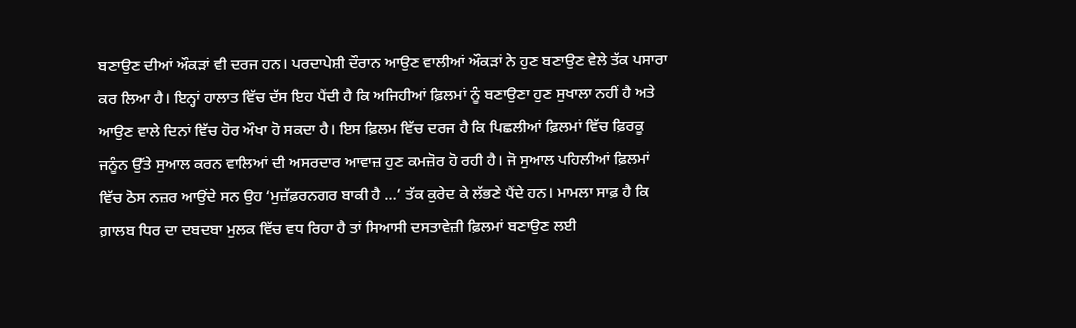ਬਣਾਉਣ ਦੀਆਂ ਔਕੜਾਂ ਵੀ ਦਰਜ ਹਨ। ਪਰਦਾਪੇਸ਼ੀ ਦੌਰਾਨ ਆਉਣ ਵਾਲੀਆਂ ਔਕੜਾਂ ਨੇ ਹੁਣ ਬਣਾਉਣ ਵੇਲੇ ਤੱਕ ਪਸਾਰਾ ਕਰ ਲਿਆ ਹੈ। ਇਨ੍ਹਾਂ ਹਾਲਾਤ ਵਿੱਚ ਦੱਸ ਇਹ ਪੈਂਦੀ ਹੈ ਕਿ ਅਜਿਹੀਆਂ ਫ਼ਿਲਮਾਂ ਨੂੰ ਬਣਾਉਣਾ ਹੁਣ ਸੁਖਾਲਾ ਨਹੀਂ ਹੈ ਅਤੇ ਆਉਣ ਵਾਲੇ ਦਿਨਾਂ ਵਿੱਚ ਹੋਰ ਔਖਾ ਹੋ ਸਕਦਾ ਹੈ। ਇਸ ਫ਼ਿਲਮ ਵਿੱਚ ਦਰਜ ਹੈ ਕਿ ਪਿਛਲੀਆਂ ਫ਼ਿਲਮਾਂ ਵਿੱਚ ਫ਼ਿਰਕੂ ਜਨੂੰਨ ਉੱਤੇ ਸੁਆਲ ਕਰਨ ਵਾਲਿਆਂ ਦੀ ਅਸਰਦਾਰ ਆਵਾਜ਼ ਹੁਣ ਕਮਜ਼ੋਰ ਹੋ ਰਹੀ ਹੈ। ਜੋ ਸੁਆਲ ਪਹਿਲੀਆਂ ਫ਼ਿਲਮਾਂ ਵਿੱਚ ਠੋਸ ਨਜ਼ਰ ਆਉਂਦੇ ਸਨ ਉਹ ‘ਮੁਜ਼ੱਫ਼ਰਨਗਰ ਬਾਕੀ ਹੈ …’ ਤੱਕ ਕੁਰੇਦ ਕੇ ਲੱਭਣੇ ਪੈਂਦੇ ਹਨ। ਮਾਮਲਾ ਸਾਫ਼ ਹੈ ਕਿ ਗ਼ਾਲਬ ਧਿਰ ਦਾ ਦਬਦਬਾ ਮੁਲਕ ਵਿੱਚ ਵਧ ਰਿਹਾ ਹੈ ਤਾਂ ਸਿਆਸੀ ਦਸਤਾਵੇਜ਼ੀ ਫ਼ਿਲਮਾਂ ਬਣਾਉਣ ਲਈ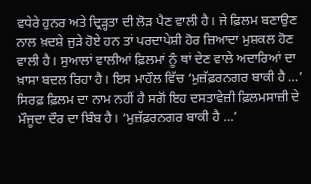ਵਧੇਰੇ ਹੁਨਰ ਅਤੇ ਦ੍ਰਿੜ੍ਹਤਾ ਦੀ ਲੋੜ ਪੈਣ ਵਾਲੀ ਹੈ। ਜੇ ਫ਼ਿਲਮ ਬਣਾਉਣ ਨਾਲ ਖ਼ਦਸ਼ੇ ਜੁੜੇ ਹੋਏ ਹਨ ਤਾਂ ਪਰਦਾਪੇਸ਼ੀ ਹੋਰ ਜ਼ਿਆਦਾ ਮੁਸ਼ਕਲ ਹੋਣ ਵਾਲੀ ਹੈ। ਸੁਆਲਾਂ ਵਾਲੀਆਂ ਫ਼ਿਲਮਾਂ ਨੂੰ ਥਾਂ ਦੇਣ ਵਾਲੇ ਅਦਾਰਿਆਂ ਦਾ ਖ਼ਾਸਾ ਬਦਲ ਰਿਹਾ ਹੈ। ਇਸ ਮਾਹੌਲ ਵਿੱਚ ‘ਮੁਜ਼ੱਫ਼ਰਨਗਰ ਬਾਕੀ ਹੈ …’ ਸਿਰਫ਼ ਫ਼ਿਲਮ ਦਾ ਨਾਮ ਨਹੀਂ ਹੈ ਸਗੋਂ ਇਹ ਦਸਤਾਵੇਜ਼ੀ ਫ਼ਿਲਮਸਾਜ਼ੀ ਦੇ ਮੌਜੂਦਾ ਦੌਰ ਦਾ ਬਿੰਬ ਹੈ। ‘ਮੁਜ਼ੱਫ਼ਰਨਗਰ ਬਾਕੀ ਹੈ …’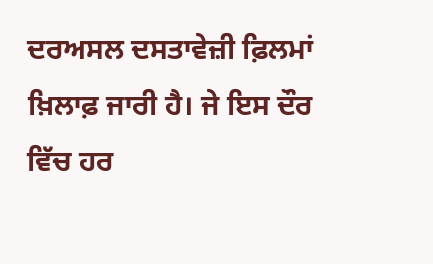ਦਰਅਸਲ ਦਸਤਾਵੇਜ਼ੀ ਫ਼ਿਲਮਾਂ ਖ਼ਿਲਾਫ਼ ਜਾਰੀ ਹੈ। ਜੇ ਇਸ ਦੌਰ ਵਿੱਚ ਹਰ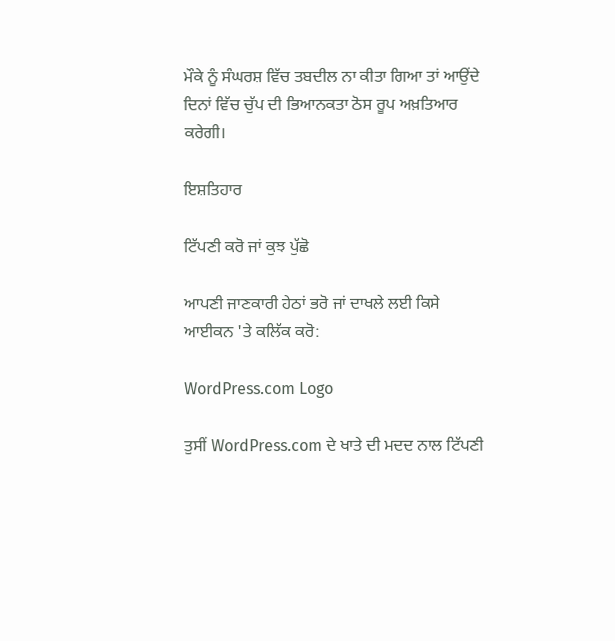ਮੌਕੇ ਨੂੰ ਸੰਘਰਸ਼ ਵਿੱਚ ਤਬਦੀਲ ਨਾ ਕੀਤਾ ਗਿਆ ਤਾਂ ਆਉਂਦੇ ਦਿਨਾਂ ਵਿੱਚ ਚੁੱਪ ਦੀ ਭਿਆਨਕਤਾ ਠੋਸ ਰੂਪ ਅਖ਼ਤਿਆਰ ਕਰੇਗੀ।

ਇਸ਼ਤਿਹਾਰ

ਟਿੱਪਣੀ ਕਰੋ ਜਾਂ ਕੁਝ ਪੁੱਛੋ

ਆਪਣੀ ਜਾਣਕਾਰੀ ਹੇਠਾਂ ਭਰੋ ਜਾਂ ਦਾਖਲੇ ਲਈ ਕਿਸੇ ਆਈਕਨ 'ਤੇ ਕਲਿੱਕ ਕਰੋ:

WordPress.com Logo

ਤੁਸੀਂ WordPress.com ਦੇ ਖਾਤੇ ਦੀ ਮਦਦ ਨਾਲ ਟਿੱਪਣੀ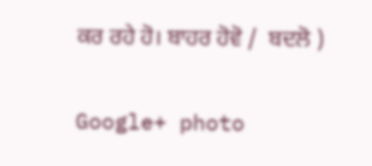ਕਰ ਰਹੇ ਹੋ। ਬਾਹਰ ਹੋਵੋ /  ਬਦਲੋ )

Google+ photo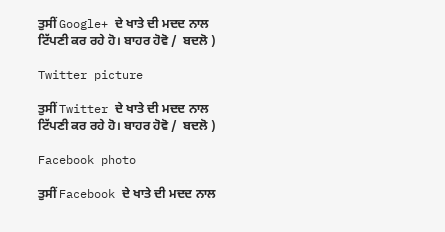ਤੁਸੀਂ Google+ ਦੇ ਖਾਤੇ ਦੀ ਮਦਦ ਨਾਲ ਟਿੱਪਣੀ ਕਰ ਰਹੇ ਹੋ। ਬਾਹਰ ਹੋਵੋ /  ਬਦਲੋ )

Twitter picture

ਤੁਸੀਂ Twitter ਦੇ ਖਾਤੇ ਦੀ ਮਦਦ ਨਾਲ ਟਿੱਪਣੀ ਕਰ ਰਹੇ ਹੋ। ਬਾਹਰ ਹੋਵੋ /  ਬਦਲੋ )

Facebook photo

ਤੁਸੀਂ Facebook ਦੇ ਖਾਤੇ ਦੀ ਮਦਦ ਨਾਲ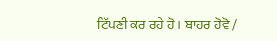ਟਿੱਪਣੀ ਕਰ ਰਹੇ ਹੋ। ਬਾਹਰ ਹੋਵੋ /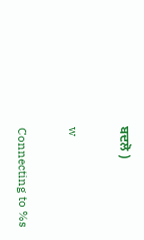ਬਦਲੋ )

w

Connecting to %s